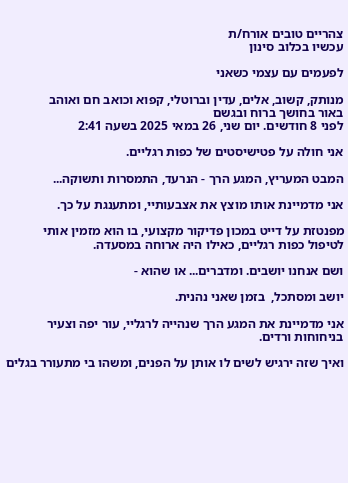צהריים טובים אורח/ת
עכשיו בכלוב סינון

לפעמים עם עצמי כשאני

מנותק, קשוב, אלים, עדין וברוטלי, קפוא וכואב חם ואוהב
באור בחושך ברוח ובגשם
לפני 8 חודשים. יום שני, 26 במאי 2025 בשעה 2:41

אני חולה על פטישיסטים של כפות רגליים.

המבט המעריץ, המגע הרך - הנרעד, התמסרות ותשוקה...

אני מדמיינת אותו מוצץ את אצבעותיי, ומתענגת על כך.

מפנטזת על דייט במכון פדיקור מקצועי, בו הוא מזמין אותי לטיפול כפות רגליים, כאילו היה ארוחה במסעדה.

ושם אנחנו יושבים. ומדברים... או שהוא -

יושב ומסתכל,  בזמן שאני נהנית.

אני מדמיינת את המגע הרך שנהייה לרגליי, עור יפה וצעיר בניחוחות ורדים.

ואיך שזה ירגיש לשים לו אותן על הפנים, ומשהו בי מתעורר בגלים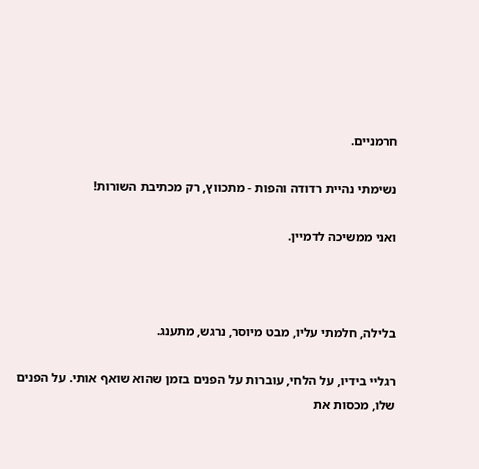חרמניים.

נשימתי נהיית רדודה והפות - מתכווץ, רק מכתיבת השורות!

ואני ממשיכה לדמיין.



בלילה, חלמתי עליו, מבט מיוסר, נרגש, מתענג.

רגליי בידיו, על הלחי, עוברות על הפנים בזמן שהוא שואף אותי. על הפנים שלו, מכסות את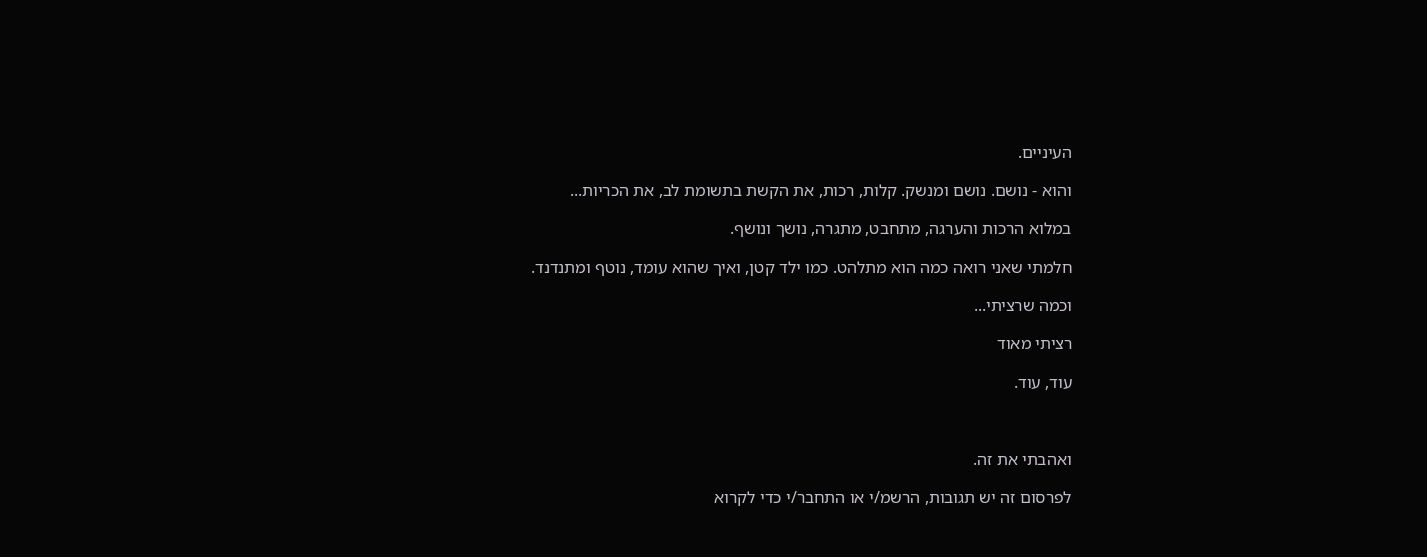העיניים.

והוא - נושם. נושם ומנשק. קלות, רכות, את הקשת בתשומת לב, את הכריות...

במלוא הרכות והערגה, מתחבט, מתגרה, נושך ונושף.

חלמתי שאני רואה כמה הוא מתלהט. כמו ילד קטן, ואיך שהוא עומד, נוטף ומתנדנד.

וכמה שרציתי...

רציתי מאוד

עוד, עוד.



ואהבתי את זה.

לפרסום זה יש תגובות, הרשמ/י או התחבר/י כדי לקרוא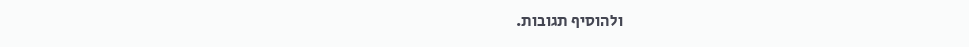ולהוסיף תגובות.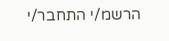הרשמ/י התחבר/י